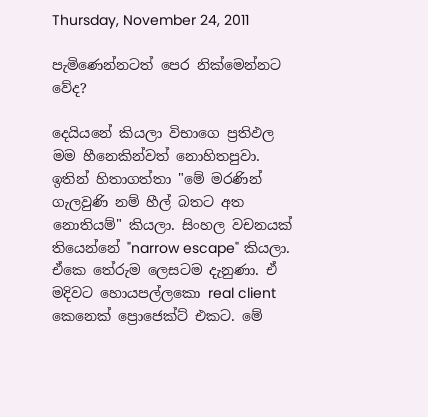Thursday, November 24, 2011

පැමිණෙන්නටත් පෙර නික්මෙන්නට වේද?

දෙයියනේ කියලා විභාගෙ ප්‍රතිඵල මම හීනෙකින්වත් නොහිතපුවා. ඉතින් හිතාගත්තා "මේ මරණින් ගැලවුණි නම් හීල් බතට අත නොතියම්" කියලා. සිංහල වචනයක් තියෙන්නේ "narrow escape" කියලා. ඒකෙ තේරුම ලෙසටම දැනුණා. ඒ මදිවට හොයපල්ලකො real client කෙනෙක් ප්‍රොජෙක්ට් එකට. මේ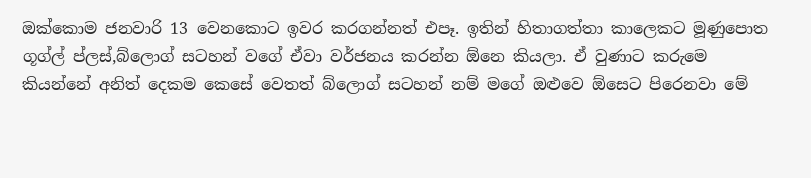ඔක්කොම ජනවාරි 13 වෙනකොට ඉවර කරගන්නත් එපෑ. ඉතින් හිතාගත්තා කාලෙකට මූණුපොත ගූග්ල් ප්ලස්,බ්ලොග් සටහන් වගේ ඒවා වර්ජනය කරන්න ඕනෙ කියලා. ඒ වුණාට කරුමෙ කියන්නේ අනිත් දෙකම කෙසේ වෙතත් බ්ලොග් සටහන් නම් මගේ ඔළුවෙ ඕසෙට පිරෙනවා මේ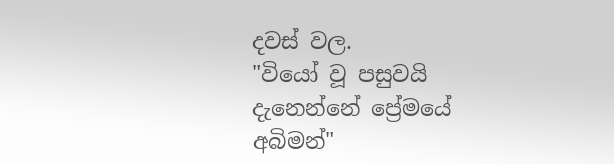දවස් වල.
"වියෝ වූ පසුවයි දැනෙන්නේ ප්‍රේමයේ අබිමන්"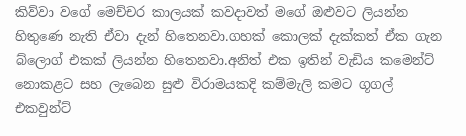කිව්වා වගේ මෙච්චර කාලයක් කවදාවත් මගේ ඔළුවට ලියන්න හිතුණෙ නැති ඒවා දැන් හිතෙනවා.ගහක් කොලක් දැක්කත් ඒක ගැන බ්ලොග් එකක් ලියන්න හිතෙනවා.අනිත් එක ඉතින් වැඩිය කමෙන්ට් නොකළට සහ ලැබෙන සුළු විරාමයකදි කම්මැලි කමට ගූගල් එකවුන්ට්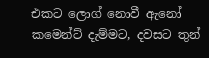එකට ලොග් නොවී ඇනෝ කමෙන්ට් දැම්මට, දවසට තුන්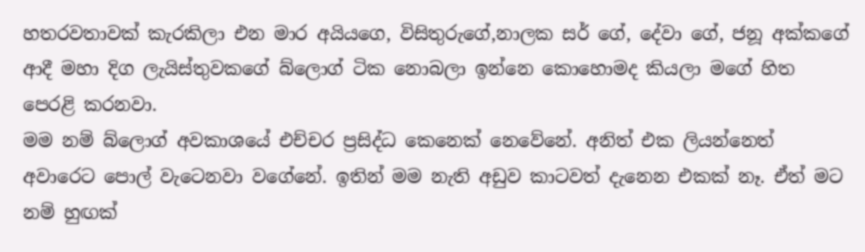හතරවතාවක් කැරකිලා එන මාර අයියගෙ, විසිතුරුගේ,නාලක සර් ගේ, දේවා ගේ, ජනූ අක්කගේ ආදී මහා දිග ලැයිස්තුවකගේ බ්ලොග් ටික නොබලා ඉන්නෙ කොහොමද කියලා මගේ හිත පෙරළි කරනවා.
මම නම් බ්ලොග් අවකාශයේ එච්චර ප්‍රසිද්ධ කෙනෙක් නෙවේනේ. අනිත් එක ලියන්නෙත් අවාරෙට පොල් වැටෙනවා වගේනේ. ඉතින් මම නැති අඩුව කාටවත් දැනෙන එකක් නෑ. ඒත් මට නම් හුඟක්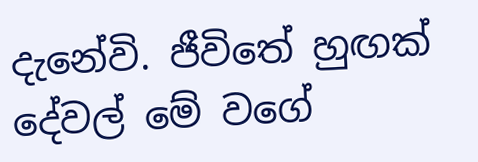දැනේවි. ජීවිතේ හුඟක් දේවල් මේ වගේ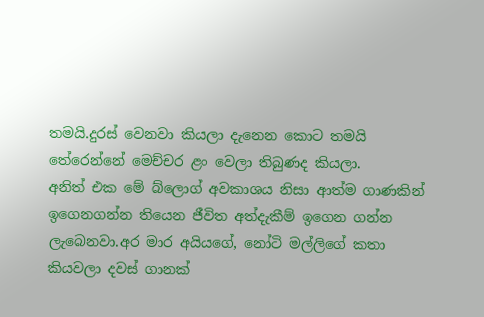තමයි.දුරස් වෙනවා කියලා දැනෙන කොට තමයි තේරෙන්නේ මෙච්චර ළං වෙලා තිබුණද කියලා.
අනිත් එක මේ බ්ලොග් අවකාශය නිසා ආත්ම ගාණකින් ඉගෙනගන්න තියෙන ජීවිත අත්දැකීම් ඉගෙන ගන්න ලැබෙනවා.අර මාර අයියගේ, නෝටි මල්ලිගේ කතා කියවලා දවස් ගානක්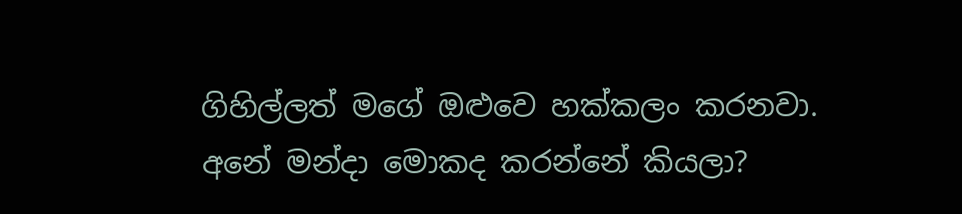ගිහිල්ලත් මගේ ඔළුවෙ හක්කලං කරනවා.
අනේ මන්දා මොකද කරන්නේ කියලා?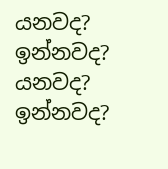යනවද? ඉන්නවද? යනවද? ඉන්නවද?